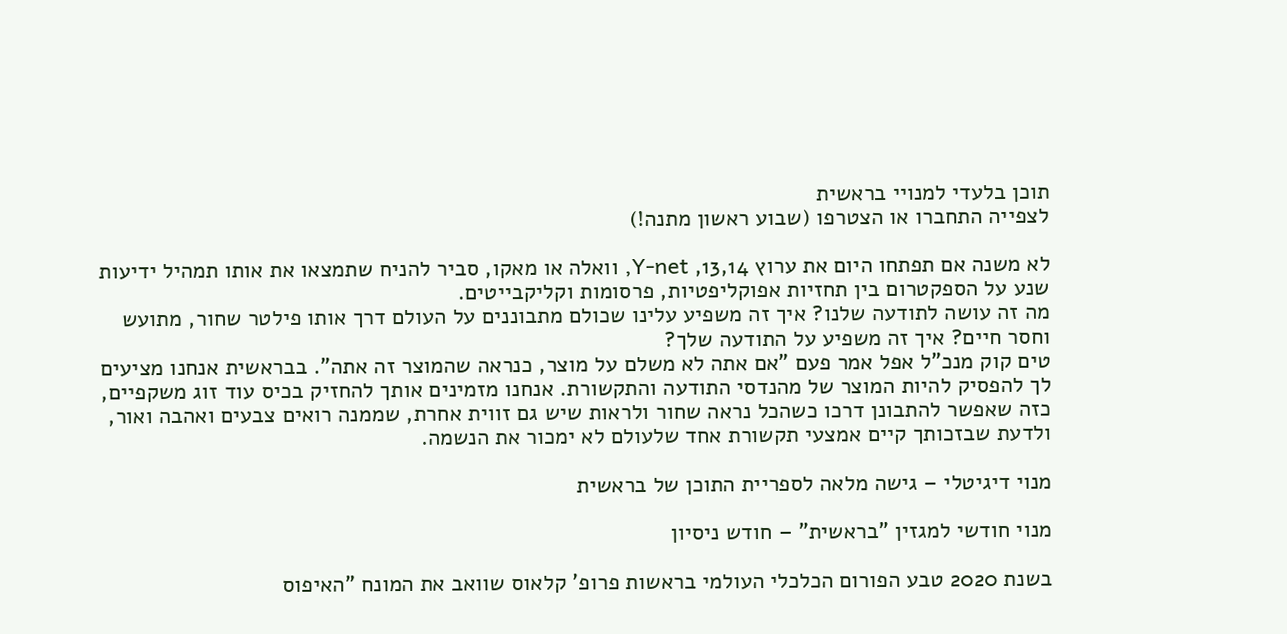תוכן בלעדי למנויי בראשית
לצפייה התחברו או הצטרפו (שבוע ראשון מתנה!)

לא משנה אם תפתחו היום את ערוץ 13,14, Y-net, וואלה או מאקו, סביר להניח שתמצאו את אותו תמהיל ידיעות שנע על הספקטרום בין תחזיות אפוקליפטיות, פרסומות וקליקבייטים.
מה זה עושה לתודעה שלנו? איך זה משפיע עלינו שכולם מתבוננים על העולם דרך אותו פילטר שחור, מתועש וחסר חיים? איך זה משפיע על התודעה שלך?
טים קוק מנכ"ל אפל אמר פעם "אם אתה לא משלם על מוצר, כנראה שהמוצר זה אתה". בבראשית אנחנו מציעים לך להפסיק להיות המוצר של מהנדסי התודעה והתקשורת. אנחנו מזמינים אותך להחזיק בכיס עוד זוג משקפיים, כזה שאפשר להתבונן דרכו כשהכל נראה שחור ולראות שיש גם זווית אחרת, שממנה רואים צבעים ואהבה ואור, ולדעת שבזכותך קיים אמצעי תקשורת אחד שלעולם לא ימכור את הנשמה.

מנוי דיגיטלי – גישה מלאה לספריית התוכן של בראשית

מנוי חודשי למגזין "בראשית" – חודש ניסיון

בשנת 2020 טבע הפורום הכלכלי העולמי בראשות פרופ' קלאוס שוואב את המונח "האיפוס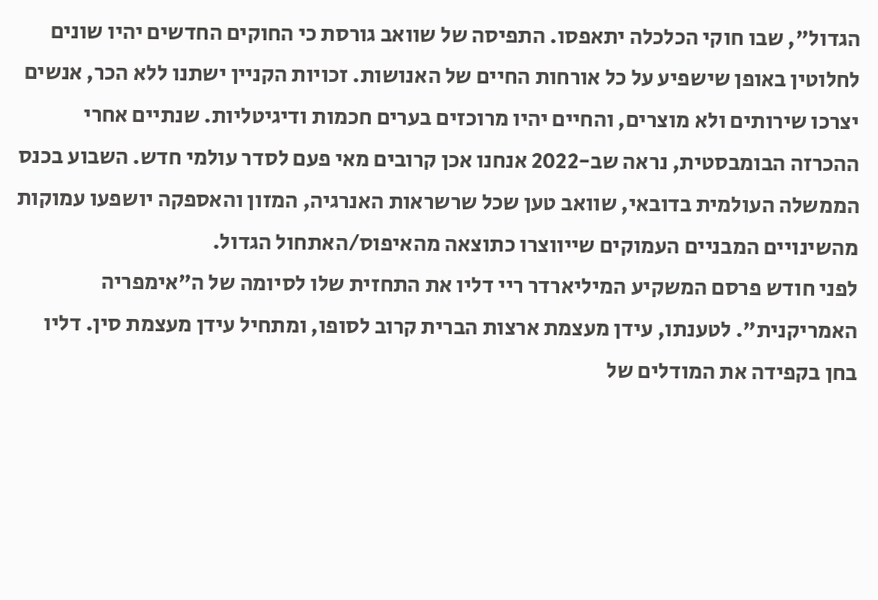הגדול", שבו חוקי הכלכלה יתאפסו. התפיסה של שוואב גורסת כי החוקים החדשים יהיו שונים לחלוטין באופן שישפיע על כל אורחות החיים של האנושות. זכויות הקניין ישתנו ללא הכר, אנשים יצרכו שירותים ולא מוצרים, והחיים יהיו מרוכזים בערים חכמות ודיגיטליות. שנתיים אחרי ההכרזה הבומבסטית, נראה שב-2022 אנחנו אכן קרובים מאי פעם לסדר עולמי חדש. השבוע בכנס הממשלה העולמית בדובאי, שוואב טען שכל שרשראות האנרגיה, המזון והאספקה יושפעו עמוקות מהשינויים המבניים העמוקים שייווצרו כתוצאה מהאיפוס/האתחול הגדול.
לפני חודש פרסם המשקיע המיליארדר ריי דליו את התחזית שלו לסיומה של ה"אימפריה האמריקנית". לטענתו, עידן מעצמת ארצות הברית קרוב לסופו, ומתחיל עידן מעצמת סין. דליו בחן בקפידה את המודלים של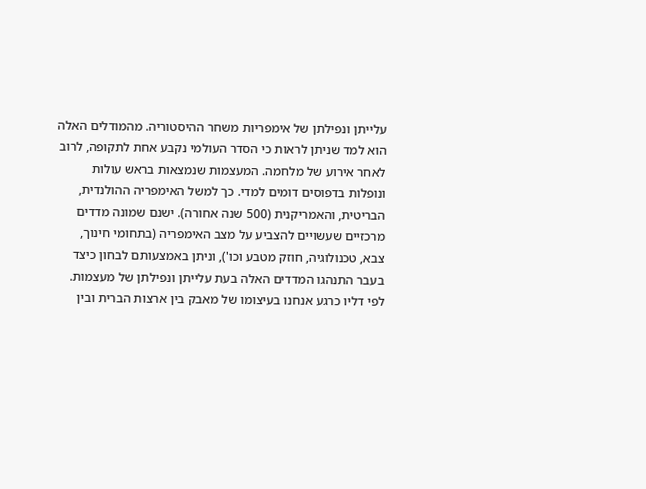עלייתן ונפילתן של אימפריות משחר ההיסטוריה. מהמודלים האלה הוא למד שניתן לראות כי הסדר העולמי נקבע אחת לתקופה, לרוב לאחר אירוע של מלחמה. המעצמות שנמצאות בראש עולות ונופלות בדפוסים דומים למדי. כך למשל האימפריה ההולנדית, הבריטית, והאמריקנית (500 שנה אחורה). ישנם שמונה מדדים מרכזיים שעשויים להצביע על מצב האימפריה (בתחומי חינוך, צבא, טכנולוגיה, חוזק מטבע וכו'), וניתן באמצעותם לבחון כיצד בעבר התנהגו המדדים האלה בעת עלייתן ונפילתן של מעצמות. לפי דליו כרגע אנחנו בעיצומו של מאבק בין ארצות הברית ובין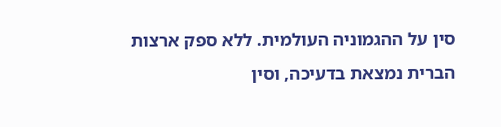סין על ההגמוניה העולמית. ללא ספק ארצות הברית נמצאת בדעיכה, וסין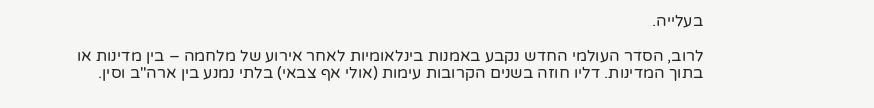בעלייה.

לרוב, הסדר העולמי החדש נקבע באמנות בינלאומיות לאחר אירוע של מלחמה – בין מדינות או בתוך המדינות. דליו חוזה בשנים הקרובות עימות (אולי אף צבאי) בלתי נמנע בין ארה"ב וסין.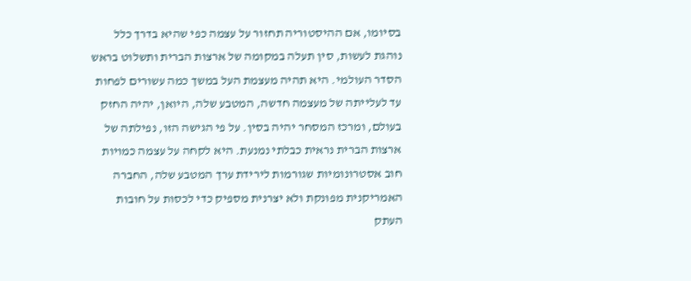בסיומו, אם ההיסטוריה תחזור על עצמה כפי שהיא בדרך כלל נוהגת לעשות, סין תעלה במקומה של ארצות הברית ותשלוט בראש הסדר העולמי. היא תהיה מעצמת העל במשך כמה עשורים לפחות עד לעלייתה של מעצמה חדשה, המטבע שלה, היואן, יהיה החזק בעולם, ומרכז המסחר יהיה בסין. על פי הגישה הזו, נפילתה של ארצות הברית נראית כבלתי נמנעת. היא לקחה על עצמה כמויות חוב אסטרונומיות שגורמות לירידת ערך המטבע שלה, החברה האמריקנית מפונקת ולא יצרנית מספיק כדי לכסות על חובות העתק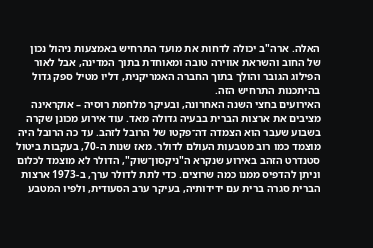האלה. ארה"ב יכולה לדחות את מועד התרחיש באמצעות ניהול נכון של החוב והשראת אווירה טובה ומאוחדת בתוך המדינה, אבל לאור הפילוג הגובר והולך בתוך החברה האמריקנית, דליו מטיל ספק גדול בהיתכנות התרחיש הזה.
האירועים בחצי השנה האחרונה, ובעיקר מלחמת רוסיה – אוקראינה מציבים את ארצות הברית בבעיה גדולה מאד. עוד אירוע מכונן שקרה בשבוע שעבר הוא הצמדה דה־פקטו של הרובל לזהב. עד כה הרובל היה מוצמד כמו רוב מטבעות העולם לדולר. מאז שנות ה-70, בעקבות ביטול סטנדרט הזהב באירוע שנקרא ה"ניקסון־שוק", הדולר לא מוצמד לכלום וניתן להדפיס ממנו כמה שרוצים. כדי לתת לדולר ערך, ב-1973 ארצות הברית סגרה ברית עם ידידותיה, בעיקר ערב הסעודית, ולפיו המטבע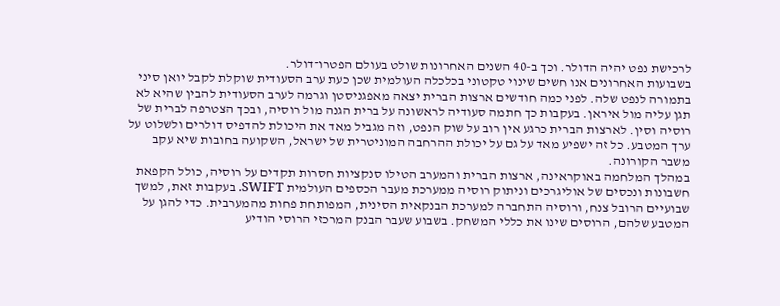לרכישת נפט יהיה הדולר. וכך ב-40 השנים האחרונות שולט בעולם הפטרו־דולר.
בשבועות האחרונים אנו חשים שינוי טקטוני בכלכלה העולמית שכן כעת ערב הסעודית שוקלת לקבל יואן סיני בתמורה לנפט שלה. לפני כמה חודשים ארצות הברית יצאה מאפגניסטן וגרמה לערב הסעודית להבין שהיא לא תגן עליה מול איראן. בעקבות כך חתמה סעודיה לראשונה על ברית הגנה מול רוסיה, ובכך הצטרפה לברית של רוסיה וסין. לארצות הברית כרגע אין רוב על שוק הנפט, וזה מגביל מאד את היכולת להדפיס דולרים ולשלוט על ערך המטבע. כל זה ישפיע מאד על גם על יכולת ההרחבה המוניטרית של ישראל, השקועה בחובות שיא עקב משבר הקורונה.
במהלך המלחמה באוקראינה, ארצות הברית והמערב הטילו סנקציות חסרות תקדים על רוסיה, כולל הקפאת חשבונות ונכסים של אוליגרכים וניתוק רוסיה ממערכת מעבר הכספים העולמית SWIFT. בעקבות זאת, למשך שבועיים הרובל צנח, ורוסיה התחברה למערכת הבנקאית הסינית, המפותחת פחות מהמערבית. כדי להגן על המטבע שלהם, הרוסים שינו את כללי המשחק. בשבוע שעבר הבנק המרכזי הרוסי הודיע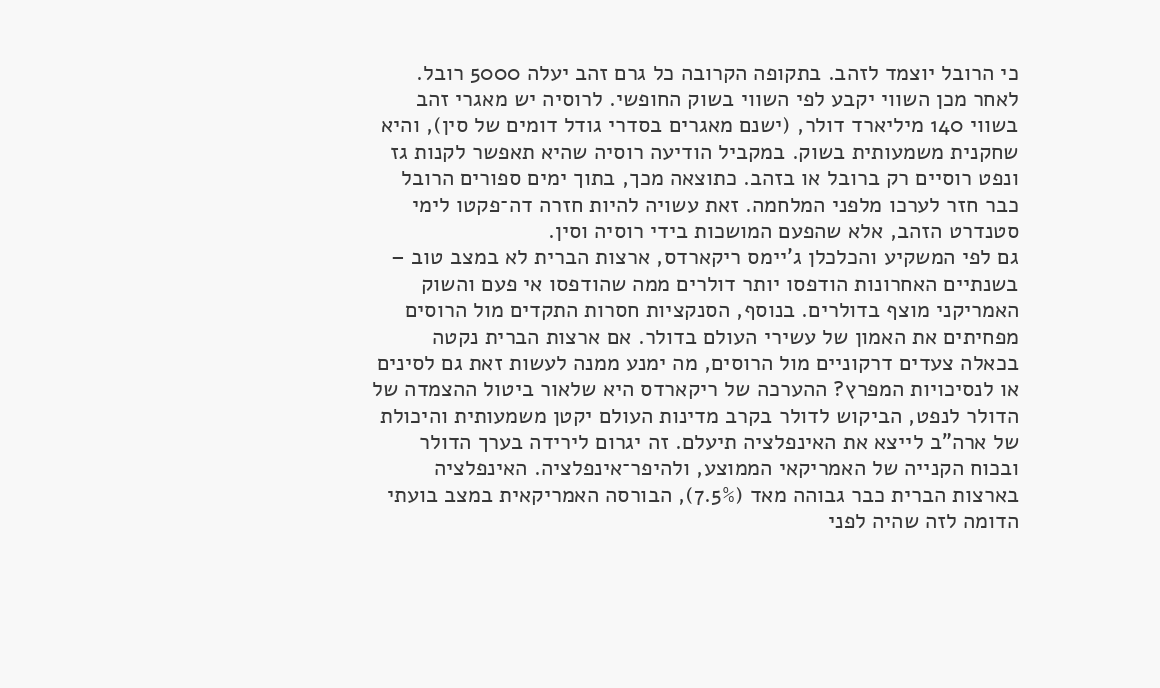כי הרובל יוצמד לזהב. בתקופה הקרובה כל גרם זהב יעלה 5000 רובל. לאחר מכן השווי יקבע לפי השווי בשוק החופשי. לרוסיה יש מאגרי זהב בשווי 140 מיליארד דולר, (ישנם מאגרים בסדרי גודל דומים של סין), והיא שחקנית משמעותית בשוק. במקביל הודיעה רוסיה שהיא תאפשר לקנות גז ונפט רוסיים רק ברובל או בזהב. כתוצאה מכך, בתוך ימים ספורים הרובל כבר חזר לערכו מלפני המלחמה. זאת עשויה להיות חזרה דה־פקטו לימי סטנדרט הזהב, אלא שהפעם המושכות בידי רוסיה וסין.
גם לפי המשקיע והכלכלן ג'יימס ריקארדס, ארצות הברית לא במצב טוב – בשנתיים האחרונות הודפסו יותר דולרים ממה שהודפסו אי פעם והשוק האמריקני מוצף בדולרים. בנוסף, הסנקציות חסרות התקדים מול הרוסים מפחיתים את האמון של עשירי העולם בדולר. אם ארצות הברית נקטה בכאלה צעדים דרקוניים מול הרוסים, מה ימנע ממנה לעשות זאת גם לסינים או לנסיכויות המפרץ? ההערכה של ריקארדס היא שלאור ביטול ההצמדה של הדולר לנפט, הביקוש לדולר בקרב מדינות העולם יקטן משמעותית והיכולת של ארה"ב לייצא את האינפלציה תיעלם. זה יגרום לירידה בערך הדולר ובכוח הקנייה של האמריקאי הממוצע, ולהיפר־אינפלציה. האינפלציה בארצות הברית כבר גבוהה מאד (7.5%), הבורסה האמריקאית במצב בועתי הדומה לזה שהיה לפני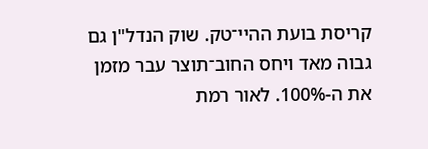קריסת בועת ההיי־טק. שוק הנדל"ן גם גבוה מאד ויחס החוב־תוצר עבר מזמן את ה-100%. לאור רמת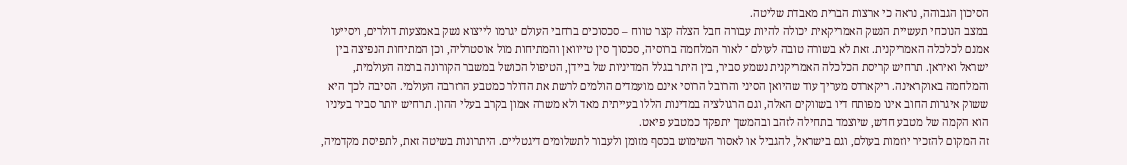הסיכון הגבוהה, נראה כי ארצות הברית מאבדת שליטה.
במצב הנוכחי תעשיית הנשק האמריקאית יכולה להיות עבורה חבל הצלה קצר טווח – סכסוכים ברחבי העולם יגרמו לייצוא נשק באמצעות דולרים, ויסייעו אמנם לכלכלה האמריקנית. זאת לא בשורה טובה לעולם ־ לאור המלחמה ברוסיה, סכסוך סין טייוואן והמתיחות מול אוסטרליה, וכן המתיחות הנפיצה בין ישראל ואיראן. תרחיש קריסת הכלכלה האמריקנית נשמע סביר, בין היתר בגלל המדיניות של ביידן, הטיפול הכושל במשבר הקורונה ברמה העולמית, והמלחמה באוקראינה. ריקארדס מעריך עוד שהיואן הסיני והרובל הרוסי אינם מועמדים הולמים לרשת את הדולר כמטבע הרזרבה העולמי. הסיבה לכך היא ששוק איגרות החוב אינו מפותח דיו בשווקים האלה, וגם הרגולציה במדינות הללו בעייתית מאד ולא משרה אמון בקרב בעלי ההון. תרחיש יותר סביר בעיניו הוא הקמה של מטבע חדש, שיוצמד בתחילה לזהב ובהמשך יתפקד כמטבע פיאט.
זה המקום להזכיר יוזמות בעולם, וגם בישראל, להגביל או לאסור השימוש בכסף מזומן ולעבור לתשלומים דיגטליים. היתרונות בשיטה זאת, לתפיסת מקדמיה,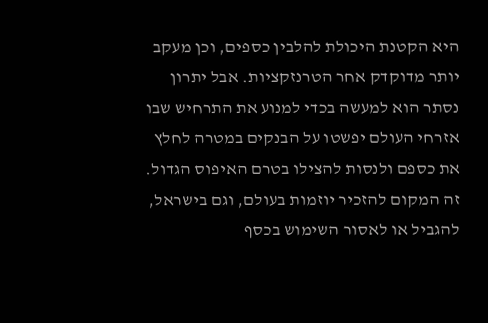היא הקטנת היכולת להלבין כספים, וכן מעקב יותר מדוקדק אחר הטרנזקציות. אבל יתרון נסתר הוא למעשה בכדי למנוע את התרחיש שבו אזרחי העולם יפשטו על הבנקים במטרה לחלץ את כספם ולנסות להצילו בטרם האיפוס הגדול.
זה המקום להזכיר יוזמות בעולם, וגם בישראל, להגביל או לאסור השימוש בכסף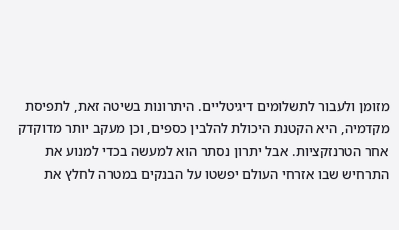מזומן ולעבור לתשלומים דיגיטליים. היתרונות בשיטה זאת, לתפיסת מקדמיה, היא הקטנת היכולת להלבין כספים, וכן מעקב יותר מדוקדק אחר הטרנזקציות. אבל יתרון נסתר הוא למעשה בכדי למנוע את התרחיש שבו אזרחי העולם יפשטו על הבנקים במטרה לחלץ את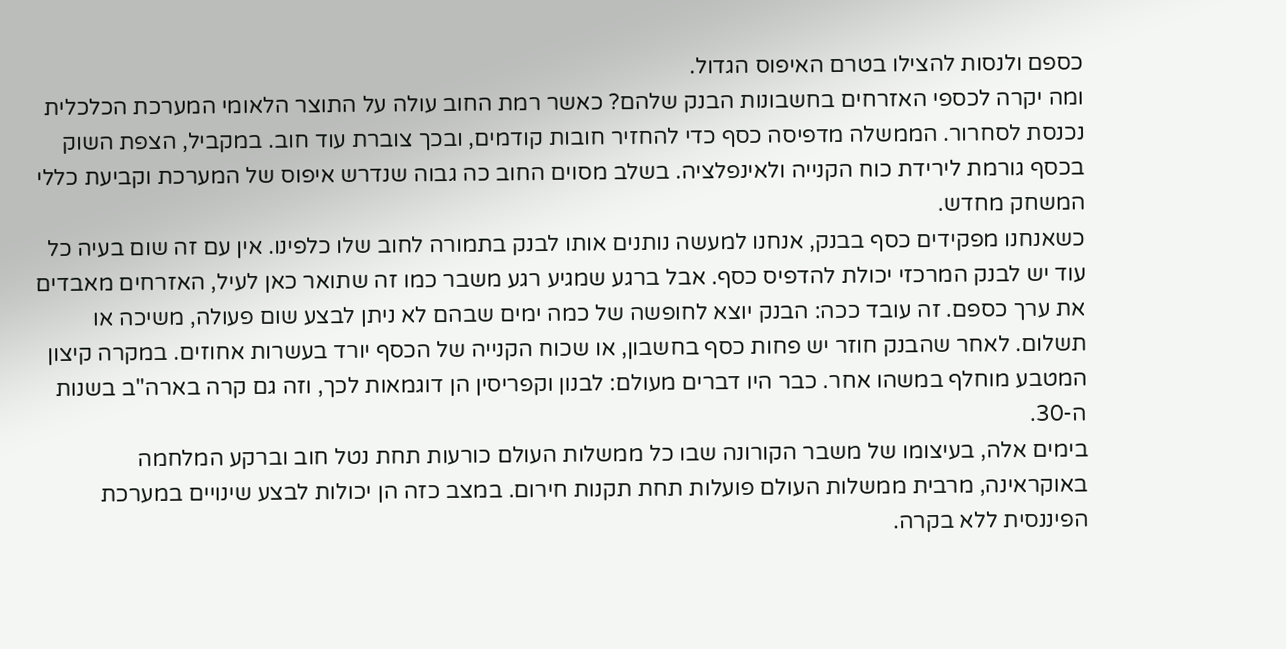כספם ולנסות להצילו בטרם האיפוס הגדול.
ומה יקרה לכספי האזרחים בחשבונות הבנק שלהם? כאשר רמת החוב עולה על התוצר הלאומי המערכת הכלכלית נכנסת לסחרור. הממשלה מדפיסה כסף כדי להחזיר חובות קודמים, ובכך צוברת עוד חוב. במקביל, הצפת השוק בכסף גורמת לירידת כוח הקנייה ולאינפלציה. בשלב מסוים החוב כה גבוה שנדרש איפוס של המערכת וקביעת כללי המשחק מחדש.
כשאנחנו מפקידים כסף בבנק, אנחנו למעשה נותנים אותו לבנק בתמורה לחוב שלו כלפינו. אין עם זה שום בעיה כל עוד יש לבנק המרכזי יכולת להדפיס כסף. אבל ברגע שמגיע רגע משבר כמו זה שתואר כאן לעיל, האזרחים מאבדים את ערך כספם. זה עובד ככה: הבנק יוצא לחופשה של כמה ימים שבהם לא ניתן לבצע שום פעולה, משיכה או תשלום. לאחר שהבנק חוזר יש פחות כסף בחשבון, או שכוח הקנייה של הכסף יורד בעשרות אחוזים. במקרה קיצון המטבע מוחלף במשהו אחר. כבר היו דברים מעולם: לבנון וקפריסין הן דוגמאות לכך, וזה גם קרה בארה"ב בשנות ה-30.
בימים אלה, בעיצומו של משבר הקורונה שבו כל ממשלות העולם כורעות תחת נטל חוב וברקע המלחמה באוקראינה, מרבית ממשלות העולם פועלות תחת תקנות חירום. במצב כזה הן יכולות לבצע שינויים במערכת הפיננסית ללא בקרה.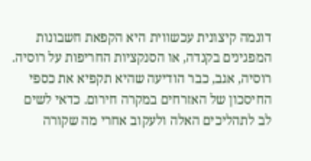דוגמה קיצונית עכשווית היא הקפאת חשבונות המפגינים בקנדה, או הסנקציות החריפות על רוסיה. רוסיה, אגב, כבר הודיעה שהיא תקפיא את כספי החיסכון של האזרחים במקרה חירום. כדאי לשים לב לתהליכים האלה ולעקוב אחרי מה שקורה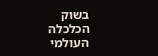בשוק הכלכלה העולמי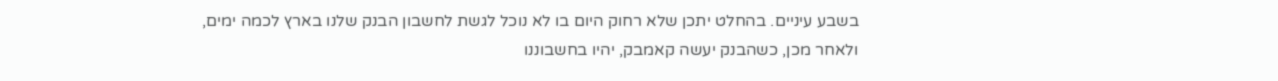בשבע עיניים. בהחלט יתכן שלא רחוק היום בו לא נוכל לגשת לחשבון הבנק שלנו בארץ לכמה ימים, ולאחר מכן, כשהבנק יעשה קאמבק, יהיו בחשבוננו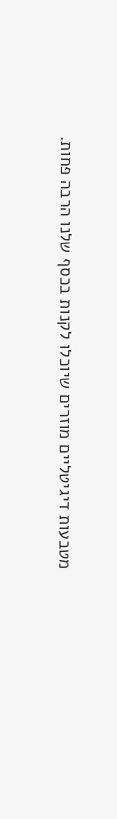מטבעות דיגיטליים מוזרים שיוכלו לקנות בכסף שלנו הרבה פחות.